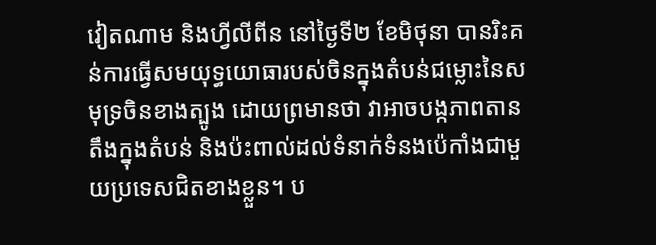វៀតណាម និងហ្វីលីពីន នៅថ្ងៃទី២ ខែមិថុនា បានរិះគន់ការធ្វើសមយុទ្ធយោធារបស់ចិនក្នុងតំបន់ជម្លោះនៃសមុទ្រចិនខាងត្បូង ដោយព្រមានថា វាអាចបង្កភាពតានតឹងក្នុងតំបន់ និងប៉ះពាល់ដល់ទំនាក់ទំនងប៉េកាំងជាមួយប្រទេសជិតខាងខ្លួន។ ប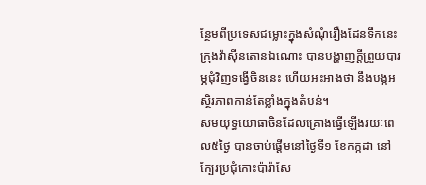ន្ថែមពីប្រទេសជម្លោះក្នុងសំណុំរឿងដែនទឹកនេះ ក្រុងវ៉ាស៊ីនតោនឯណោះ បានបង្ហាញក្តីព្រួយបារម្ភជុំវិញទង្វើចិននេះ ហើយអះអាងថា នឹងបង្កអស្ថិរភាពកាន់តែខ្លាំងក្នុងតំបន់។
សមយុទ្ធយោធាចិនដែលគ្រោងធ្វើឡើងរយៈពេល៥ថ្ងៃ បានចាប់ផ្ដើមនៅថ្ងៃទី១ ខែកក្កដា នៅក្បែរប្រជុំកោះប៉ារ៉ាសែ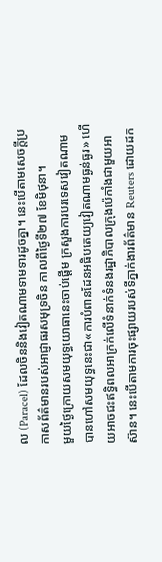ល (Paracel) ដែលចិននិងវៀតណាមទាមទារដូចគ្នា។ នេះបើតាមសេចក្តីប្រកាសព័ត៌មានរបស់អាជ្ញាធរសមុទ្រចិន កាលពីថ្ងៃទី២៧ ខែមិថុនា។
មួយថ្ងៃក្រោយសមយុទ្ធយោធានេះចាប់ផ្ដើម ក្រសួងការបរទេសវៀតណាម បានហៅសមយុទ្ធនេះជា«ការបំពានដែនអធិបតេយ្យវៀតណាមធ្ងន់ធ្ងរ» ហើយអាចជះឥទ្ធិពលអាក្រក់លើទំនាក់ទំនងរដ្ឋាភិបាលក្រុងប៉េកាំងជាមួយអាស៊ាន។ នេះបើតាមការចុះផ្សាយរបស់ទីភ្នាក់ងារព័ត៌មាន Reuters ដោយដក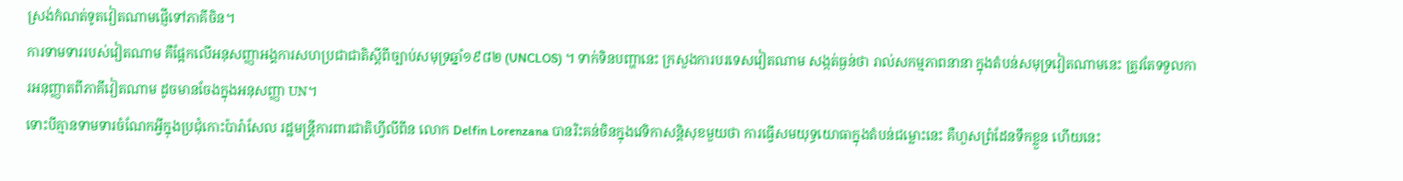ស្រង់កំណត់ទូតវៀតណាមផ្ញើទៅភាគីចិន។
ការទាមទាររបស់វៀតណាម គឺផ្អែកលើអនុសញ្ញាអង្គការសហប្រជាជាតិស្តីពីច្បាប់សមុទ្រឆ្នាំ១៩៨២ (UNCLOS) ។ ទាក់ទិនបញ្ហានេះ ក្រសួងការបរទេសវៀតណាម សង្កត់ធ្ងន់ថា រាល់សកម្មភាពនានា ក្នុងតំបន់សមុទ្រវៀតណាមនេះ ត្រូវតែទទួលការអនុញ្ញាតពីភាគីវៀតណាម ដូចមានចែងក្នុងអនុសញ្ញា UN។
ទោះបីគ្មានទាមទារចំណែកអ្វីក្នុងប្រជុំកោះប៉ារ៉ាសែល រដ្ឋមន្ត្រីការពារជាតិហ្វីលីពីន លោក Delfin Lorenzana បានរិះគន់ចិនក្នុងវេទិកាសន្តិសុខមួយថា ការធ្វើសមយុទ្ធយោធាក្នុងតំបន់ជម្លោះនេះ គឺហួសព្រំដែនទឹកខ្លួន ហើយនេះ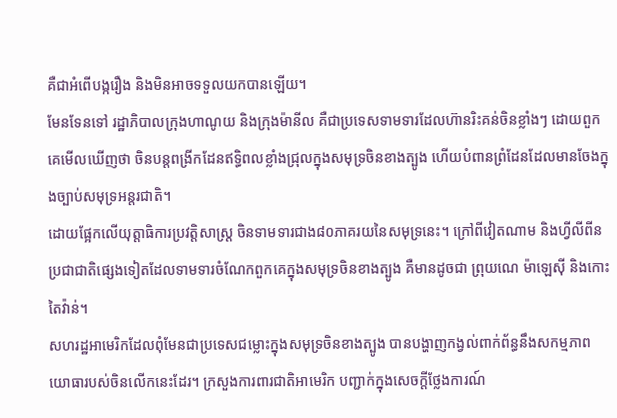គឺជាអំពើបង្ករឿង និងមិនអាចទទួលយកបានឡើយ។
មែនទែនទៅ រដ្ឋាភិបាលក្រុងហាណូយ និងក្រុងម៉ានីល គឺជាប្រទេសទាមទារដែលហ៊ានរិះគន់ចិនខ្លាំងៗ ដោយពួកគេមើលឃើញថា ចិនបន្តពង្រីកដែនឥទ្ធិពលខ្លាំងជ្រុលក្នុងសមុទ្រចិនខាងត្បូង ហើយបំពានព្រំដែនដែលមានចែងក្នុងច្បាប់សមុទ្រអន្តរជាតិ។
ដោយផ្អែកលើយុត្តាធិការប្រវត្តិសាស្ត្រ ចិនទាមទារជាង៨០ភាគរយនៃសមុទ្រនេះ។ ក្រៅពីវៀតណាម និងហ្វីលីពីន ប្រជាជាតិផ្សេងទៀតដែលទាមទារចំណែកពួកគេក្នុងសមុទ្រចិនខាងត្បូង គឺមានដូចជា ព្រុយណេ ម៉ាឡេស៊ី និងកោះតៃវ៉ាន់។
សហរដ្ឋអាមេរិកដែលពុំមែនជាប្រទេសជម្លោះក្នុងសមុទ្រចិនខាងត្បូង បានបង្ហាញកង្វល់ពាក់ព័ន្ធនឹងសកម្មភាពយោធារបស់ចិនលើកនេះដែរ។ ក្រសួងការពារជាតិអាមេរិក បញ្ជាក់ក្នុងសេចក្តីថ្លែងការណ៍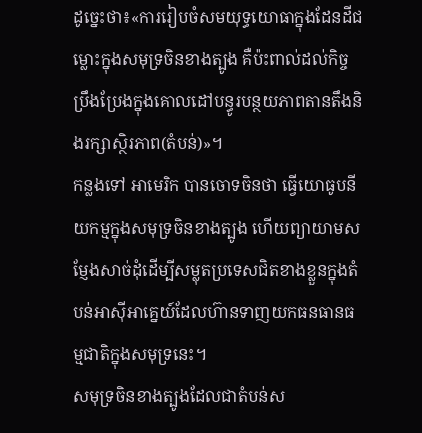ដូច្នេះថា៖«ការរៀបចំសមយុទ្ធយោធាក្នុងដែនដីជម្លោះក្នុងសមុទ្រចិនខាងត្បូង គឺប៉ះពាល់ដល់កិច្ចប្រឹងប្រែងក្នុងគោលដៅបន្ធូរបន្ថយភាពតានតឹងនិងរក្សាស្ថិរភាព(តំបន់)»។
កន្លងទៅ អាមេរិក បានចោទចិនថា ធ្វើយោធូបនីយកម្មក្នុងសមុទ្រចិនខាងត្បូង ហើយព្យាយាមសម្ញែងសាច់ដុំដើម្បីសម្លុតប្រទេសជិតខាងខ្លួនក្នុងតំបន់អាស៊ីអាគ្នេយ៍ដែលហ៊ានទាញយកធនធានធម្មជាតិក្នុងសមុទ្រនេះ។
សមុទ្រចិនខាងត្បូងដែលជាតំបន់ស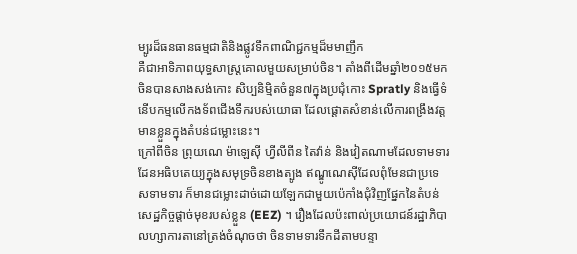ម្បូរដ៏ធនធានធម្មជាតិនិងផ្លូវទឹកពាណិជ្ជកម្មដ៏មមាញឹក
គឺជាអាទិភាពយុទ្ធសាស្ត្រគោលមួយសម្រាប់ចិន។ តាំងពីដើមឆ្នាំ២០១៥មក ចិនបានសាងសង់កោះ សិប្បនិម្មិតចំនួន៧ក្នុងប្រជុំកោះ Spratly និងធ្វើទំនើបកម្មលើកងទ័ពជើងទឹករបស់យោធា ដែលផ្ដោតសំខាន់លើការពង្រឹងវត្តមានខ្លួនក្នុងតំបន់ជម្លោះនេះ។
ក្រៅពីចិន ព្រុយណេ ម៉ាឡេស៊ី ហ្វីលីពីន តៃវ៉ាន់ និងវៀតណាមដែលទាមទារដែនអធិបតេយ្យក្នុងសមុទ្រចិនខាងត្បូង ឥណ្ឌូណេស៊ីដែលពុំមែនជាប្រទេសទាមទារ ក៏មានជម្លោះដាច់ដោយឡែកជាមួយប៉េកាំងជុំវិញផ្នែកនៃតំបន់សេដ្ឋកិច្ចផ្ដាច់មុខរបស់ខ្លួន (EEZ) ។ រឿងដែលប៉ះពាល់ប្រយោជន៍រដ្ឋាភិបាលហ្សាការតានៅត្រង់ចំណុចថា ចិនទាមទារទឹកដីតាមបន្ទា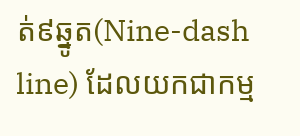ត់៩ឆ្នូត(Nine-dash line) ដែលយកជាកម្ម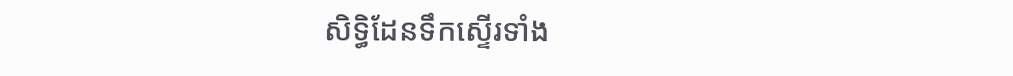សិទ្ធិដែនទឹកស្ទើរទាំង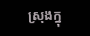ស្រុងក្នុ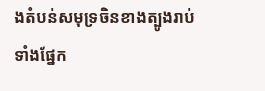ងតំបន់សមុទ្រចិនខាងត្បូងរាប់ទាំងផ្នែក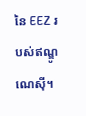នៃ EEZ របស់ឥណ្ឌូណេស៊ី។